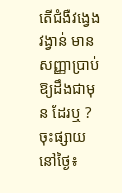តើជំងឺវង្វេងវង្វាន់ មានសញ្ញាប្រាប់ ឱ្យដឹងជាមុន ដែរឬ ?
ចុះផ្សាយនៅថ្ងៃ៖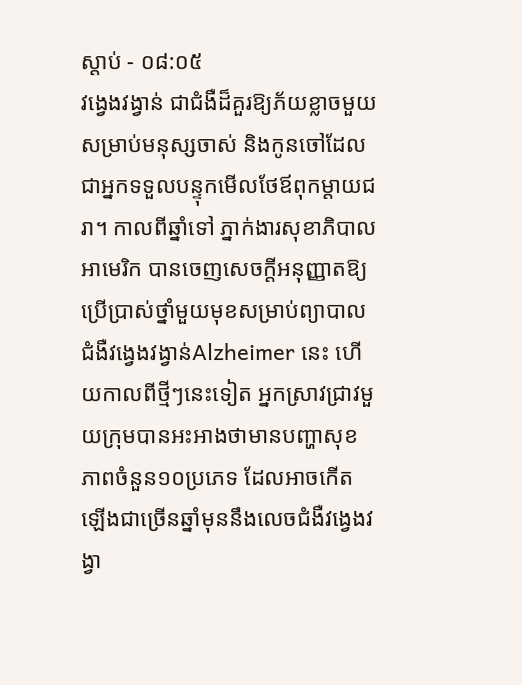ស្តាប់ - ០៨:០៥
វង្វេងវង្វាន់ ជាជំងឺដ៏គួរឱ្យភ័យខ្លាចមួយសម្រាប់មនុស្សចាស់ និងកូនចៅដែលជាអ្នកទទួលបន្ទុកមើលថែឪពុកម្តាយជរា។ កាលពីឆ្នាំទៅ ភ្នាក់ងារសុខាភិបាលអាមេរិក បានចេញសេចក្តីអនុញ្ញាតឱ្យប្រើប្រាស់ថ្នាំមួយមុខសម្រាប់ព្យាបាលជំងឺវង្វេងវង្វាន់Alzheimer នេះ ហើយកាលពីថ្មីៗនេះទៀត អ្នកស្រាវជ្រាវមួយក្រុមបានអះអាងថាមានបញ្ហាសុខភាពចំនួន១០ប្រភេទ ដែលអាចកើតឡើងជាច្រើនឆ្នាំមុននឹងលេចជំងឺវង្វេងវង្វា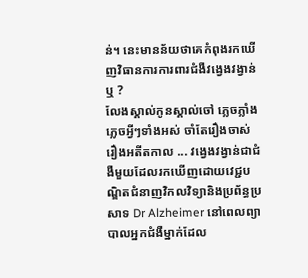ន់។ នេះមានន័យថាគេកំពុងរកឃើញវិធានការការពារជំងឺវង្វេងវង្វាន់ឬ ?
លែងស្គាល់កូនស្គាល់ចៅ ភ្លេចភ្លាំង ភ្លេចអ្វីៗទាំងអស់ ចាំតែរឿងចាស់ រឿងអតីតកាល ... វង្វេងវង្វាន់ជាជំងឺមួយដែលរកឃើញដោយវេជ្ជបណ្ឌិតជំនាញវិកលវិទ្យានិងប្រព័ន្ធប្រសាទ Dr Alzheimer នៅពេលព្យាបាលអ្នកជំងឺម្នាក់ដែល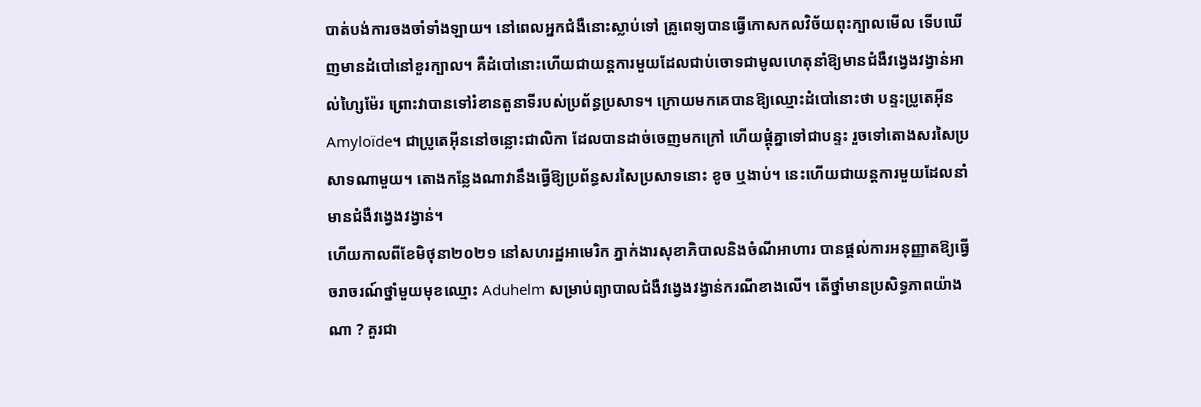បាត់បង់ការចងចាំទាំងឡាយ។ នៅពេលអ្នកជំងឺនោះស្លាប់ទៅ គ្រូពេទ្យបានធ្វើកោសកលវិច័យពុះក្បាលមើល ទើបឃើញមានដំបៅនៅខួរក្បាល។ គឺដំបៅនោះហើយជាយន្តការមួយដែលជាប់ចោទជាមូលហេតុនាំឱ្យមានជំងឺវង្វេងវង្វាន់អាល់ហ្សៃម៉ែរ ព្រោះវាបានទៅរំខានតួនាទីរបស់ប្រព័ន្ធប្រសាទ។ ក្រោយមកគេបានឱ្យឈ្មោះដំបៅនោះថា បន្ទះប្រូតេអ៊ីន Amyloïde។ ជាប្រូតេអ៊ីននៅចន្លោះជាលិកា ដែលបានដាច់ចេញមកក្រៅ ហើយផ្តុំគ្នាទៅជាបន្ទះ រួចទៅតោងសរសៃប្រសាទណាមួយ។ តោងកន្លែងណាវានឹងធ្វើឱ្យប្រព័ន្ធសរសៃប្រសាទនោះ ខូច ឬងាប់។ នេះហើយជាយន្តការមួយដែលនាំមានជំងឺវង្វេងវង្វាន់។
ហើយកាលពីខែមិថុនា២០២១ នៅសហរដ្ឋអាមេរិក ភ្នាក់ងារសុខាភិបាលនិងចំណីអាហារ បានផ្តល់ការអនុញ្ញាតឱ្យធ្វើចរាចរណ៍ថ្នាំមួយមុខឈ្មោះ Aduhelm សម្រាប់ព្យាបាលជំងឺវង្វេងវង្វាន់ករណីខាងលើ។ តើថ្នាំមានប្រសិទ្ធភាពយ៉ាងណា ? គួរជា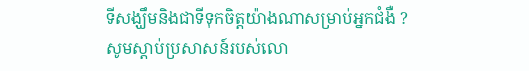ទីសង្ឃឹមនិងជាទីទុកចិត្តយ៉ាងណាសម្រាប់អ្នកជំងឺ ?
សូមស្តាប់ប្រសាសន៍របស់លោ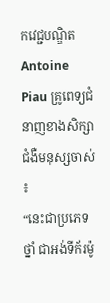កវេជ្ជបណ្ឌិត Antoine Piau គ្រូពេទ្យជំនាញខាងសិក្សាជំងឺមនុស្សចាស់ ៖
“នេះជាប្រភេទថ្នាំ ជាអង់ទីក័រម៉ូ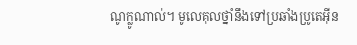ណូក្លូណាល់។ មូលេគុលថ្នាំនឹងទៅប្រឆាំងប្រូតេអ៊ីន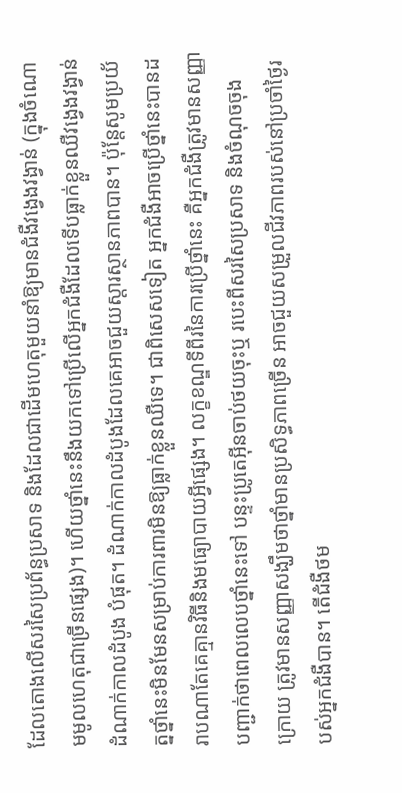ដែលតោងលើសរសៃប្រព័ន្ធប្រសាទ និងដែលជាដើមហេតុមួយនាំឱ្យមានជំងឺវង្វេងវង្វាន់ (ក្នុងចំណោមមូលហេតុជាច្រើនផ្សេង)។ ហើយថ្នាំនេះនឹងយកទៅប្រើលើអ្នកជំងឺដែលទើបធ្លាក់ខ្លួនឈឺវង្វេងវង្វាន់ ដំណាក់កាលដំបូង បំផុត។ ដំណាក់កាលដំបូងដែលគេអាចជួយស្តារស្ថានភាពបាន។ ប៉ុន្តែសូមប្រយ័ត្នថ្នាំនេះមិនមែនសម្រាប់ការពារមិនឱ្យធ្លាក់ខ្លួនឈឺទេ។ ជាពិសេសទៀត អ្នកជំងឺអាចប្រើថ្នាំនេះបានដរាបណាតែគេគ្មានវិធីនិងមធ្យោបាយអ្វីផ្សេង។ លក្ខខណ្ឌទីពីរនៃការប្រើថ្នាំនេះ គឺអ្នកជំងឺត្រូវមានសញ្ញាបញ្ជាក់ថាពេលលេបថ្នាំនេះទៅ បន្ទះប្រូតេអ៊ីនចាប់ថយចុះឬ របេះពីសរសៃប្រសាទ និងចំណុចចុងក្រោយ ត្រូវមានសញ្ញាសង្ឃឹមថាថ្នាំមានប្រសិទ្ធភាពច្រើន អាចជួយសម្រួលជីវភាពរបស់នៅប្រចាំថ្ងៃរបស់អ្នកជំងឺបាន។ តើជំងឺថម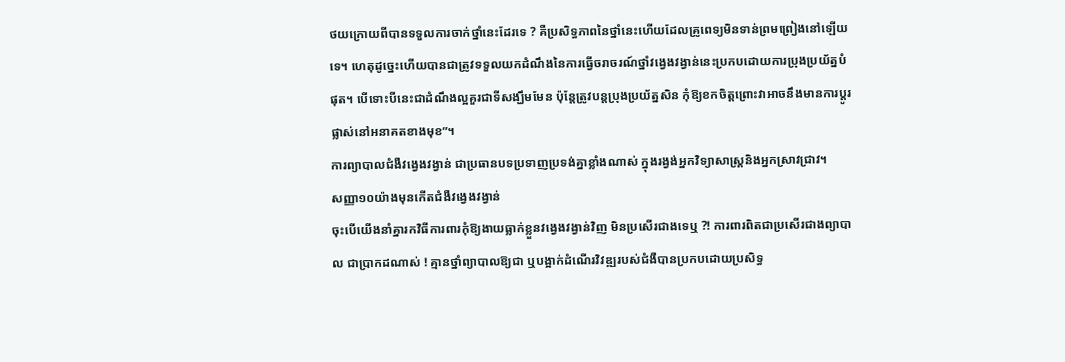ថយក្រោយពីបានទទួលការចាក់ថ្នាំនេះដែរទេ ? គឺប្រសិទ្ធភាពនៃថ្នាំនេះហើយដែលគ្រូពេទ្យមិនទាន់ព្រមព្រៀងនៅឡើយទេ។ ហេតុដូច្នេះហើយបានជាត្រូវទទួលយកដំណឹងនៃការធ្វើចរាចរណ៍ថ្នាំវង្វេងវង្វាន់នេះប្រកបដោយការប្រុងប្រយ័ត្នបំផុត។ បើទោះបីនេះជាដំណឹងល្អគួរជាទីសង្ឃឹមមែន ប៉ុន្តែត្រូវបន្តប្រុងប្រយ័ត្នសិន កុំឱ្យខកចិត្តព្រោះវាអាចនឹងមានការប្តូរផ្លាស់នៅអនាគតខាងមុខ”។
ការព្យាបាលជំងឺវង្វេងវង្វាន់ ជាប្រធានបទប្រទាញប្រទង់គ្នាខ្លាំងណាស់ ក្នុងរង្វង់អ្នកវិទ្យាសាស្ត្រនិងអ្នកស្រាវជ្រាវ។
សញ្ញា១០យ៉ាងមុនកើតជំងឺវង្វេងវង្វាន់
ចុះបើយើងនាំគ្នារកវិធីការពារកុំឱ្យងាយធ្លាក់ខ្លួនវង្វេងវង្វាន់វិញ មិនប្រសើរជាងទេឬ ?! ការពារពិតជាប្រសើរជាងព្យាបាល ជាប្រាកដណាស់ ! គ្មានថ្នាំព្យាបាលឱ្យជា ឬបង្អាក់ដំណើរវិវឌ្ឍរបស់ជំងឺបានប្រកបដោយប្រសិទ្ធ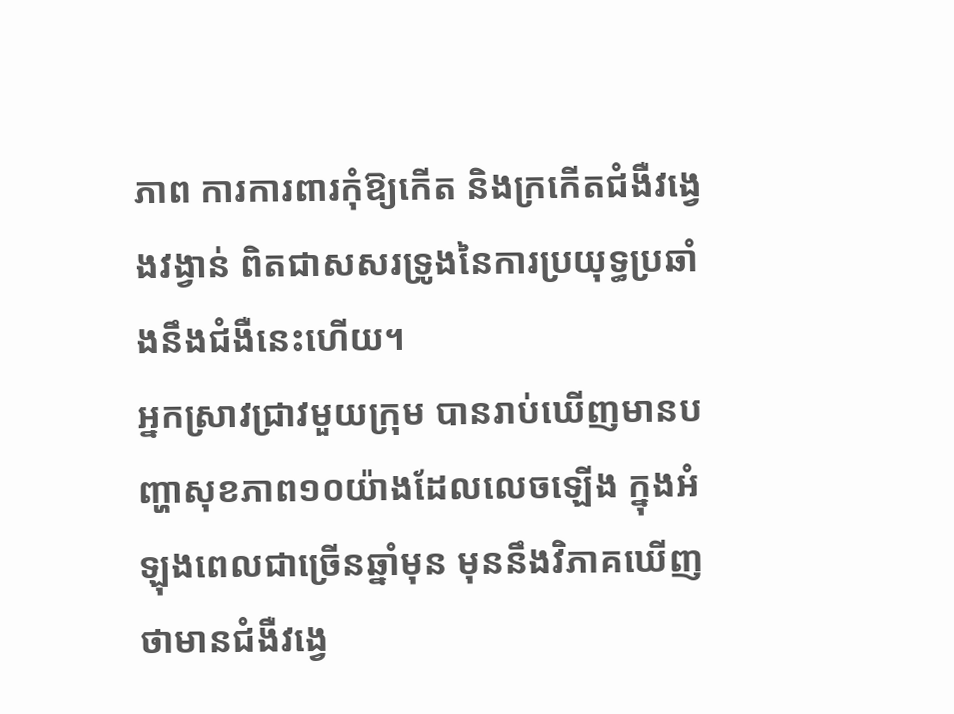ភាព ការការពារកុំឱ្យកើត និងក្រកើតជំងឺវង្វេងវង្វាន់ ពិតជាសសរទ្រូងនៃការប្រយុទ្ធប្រឆាំងនឹងជំងឺនេះហើយ។
អ្នកស្រាវជ្រាវមួយក្រុម បានរាប់ឃើញមានបញ្ហាសុខភាព១០យ៉ាងដែលលេចឡើង ក្នុងអំឡុងពេលជាច្រើនឆ្នាំមុន មុននឹងវិភាគឃើញថាមានជំងឺវង្វេ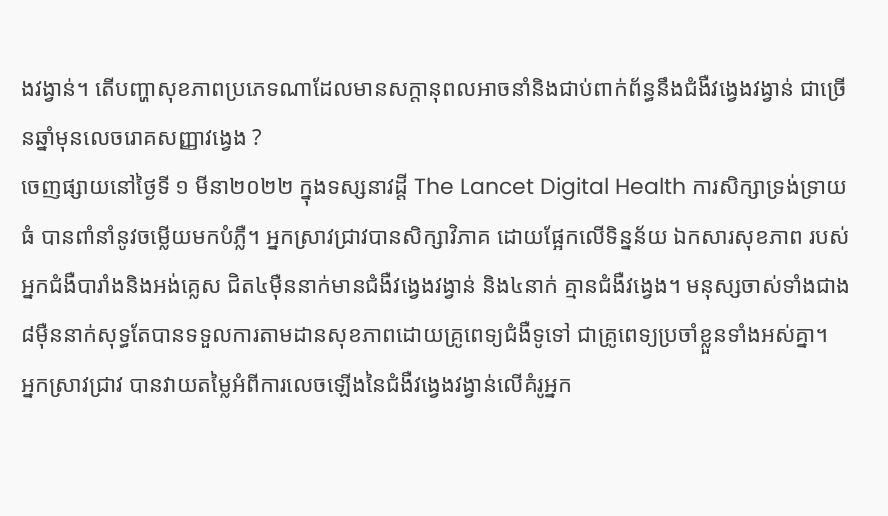ងវង្វាន់។ តើបញ្ហាសុខភាពប្រភេទណាដែលមានសក្តានុពលអាចនាំនិងជាប់ពាក់ព័ន្ធនឹងជំងឺវង្វេងវង្វាន់ ជាច្រើនឆ្នាំមុនលេចរោគសញ្ញាវង្វេង ?
ចេញផ្សាយនៅថ្ងៃទី ១ មីនា២០២២ ក្នុងទស្សនាវដ្តី The Lancet Digital Health ការសិក្សាទ្រង់ទ្រាយធំ បានពាំនាំនូវចម្លើយមកបំភ្លឺ។ អ្នកស្រាវជ្រាវបានសិក្សាវិភាគ ដោយផ្អែកលើទិន្នន័យ ឯកសារសុខភាព របស់អ្នកជំងឺបារាំងនិងអង់គ្លេស ជិត៤ម៉ឺននាក់មានជំងឺវង្វេងវង្វាន់ និង៤នាក់ គ្មានជំងឺវង្វេង។ មនុស្សចាស់ទាំងជាង៨ម៉ឺននាក់សុទ្ធតែបានទទួលការតាមដានសុខភាពដោយគ្រូពេទ្យជំងឺទូទៅ ជាគ្រូពេទ្យប្រចាំខ្លួនទាំងអស់គ្នា។
អ្នកស្រាវជ្រាវ បានវាយតម្លៃអំពីការលេចឡើងនៃជំងឺវង្វេងវង្វាន់លើគំរូអ្នក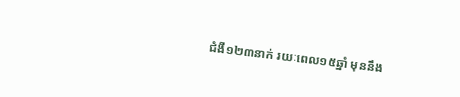ជំងឺ១២៣នាក់ រយៈពេល១៥ឆ្នាំ មុននឹង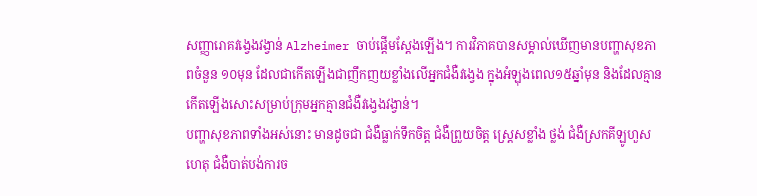សញ្ញារោគវង្វេងវង្វាន់ Alzheimer ចាប់ផ្តើមស្តែងឡើង។ ការវិភាគបានសម្គាល់ឃើញមានបញ្ហាសុខភាពចំនួន ១០មុន ដែលជាកើតឡើងជាញឹកញយខ្លាំងលើអ្នកជំងឺវង្វេង ក្នុងអំឡុងពេល១៥ឆ្នាំមុន និងដែលគ្មានកើតឡើងសោះសម្រាប់ក្រុមអ្នកគ្មានជំងឺវង្វេងវង្វាន់។
បញ្ហាសុខភាពទាំងអស់នោះ មានដូចជា ជំងឺធ្លាក់ទឹកចិត្ត ជំងឺព្រួយចិត្ត ស្ត្រេសខ្លាំង ថ្លង់ ជំងឺស្រកគីឡូហួសហេតុ ជំងឺបាត់បង់ការច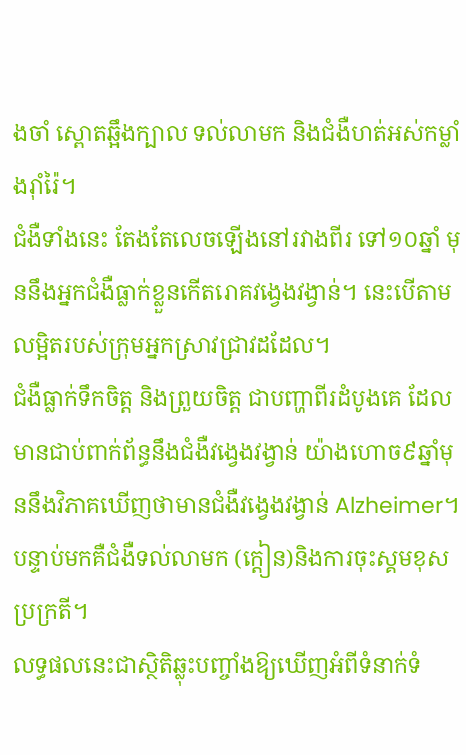ងចាំ ស្ពោតឆ្អឹងក្បាល ទល់លាមក និងជំងឺហត់អស់កម្លាំងរ៉ាំរ៉ៃ។
ជំងឺទាំងនេះ តែងតែលេចឡើងនៅរវាងពីរ ទៅ១០ឆ្នាំ មុននឹងអ្នកជំងឺធ្លាក់ខ្លួនកើតរោគវង្វេងវង្វាន់។ នេះបើតាមលម្អិតរបស់ក្រុមអ្នកស្រាវជ្រាវដដែល។
ជំងឺធ្លាក់ទឹកចិត្ត និងព្រួយចិត្ត ជាបញ្ហាពីរដំបូងគេ ដែលមានជាប់ពាក់ព័ន្ធនឹងជំងឺវង្វេងវង្វាន់ យ៉ាងហោច៩ឆ្នាំមុននឹងវិភាគឃើញថាមានជំងឺវង្វេងវង្វាន់ Alzheimer។ បន្ទាប់មកគឺជំងឺទល់លាមក (ក្តៀន)និងការចុះស្គមខុសប្រក្រតី។
លទ្ធផលនេះជាស្ថិតិឆ្លុះបញ្ចាំងឱ្យឃើញអំពីទំនាក់ទំ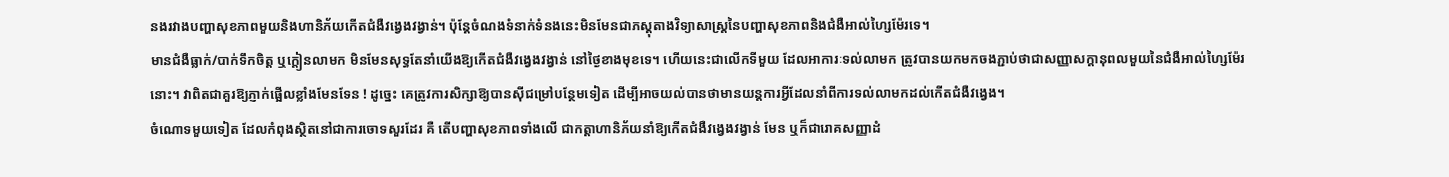នងរវាងបញ្ហាសុខភាពមួយនិងហានិភ័យកើតជំងឺវង្វេងវង្វាន់។ ប៉ុន្តែចំណងទំនាក់ទំនងនេះមិនមែនជាភស្តុតាងវិទ្យាសាស្ត្រនៃបញ្ហាសុខភាពនិងជំងឺអាល់ហ្សៃម៉ែរទេ។
មានជំងឺធ្លាក់/បាក់ទឹកចិត្ត ឬក្តៀនលាមក មិនមែនសុទ្ធតែនាំយើងឱ្យកើតជំងឺវង្វេងវង្វាន់ នៅថ្ងៃខាងមុខទេ។ ហើយនេះជាលើកទីមួយ ដែលអាការៈទល់លាមក ត្រូវបានយកមកចងភ្ជាប់ថាជាសញ្ញាសក្តានុពលមួយនៃជំងឺអាល់ហ្សៃម៉ែរនោះ។ វាពិតជាគួរឱ្យភ្ញាក់ផ្អើលខ្លាំងមែនទែន ! ដូច្នេះ គេត្រូវការសិក្សាឱ្យបានស៊ីជម្រៅបន្ថែមទៀត ដើម្បីអាចយល់បានថាមានយន្តការអ្វីដែលនាំពីការទល់លាមកដល់កើតជំងឺវង្វេង។
ចំណោទមួយទៀត ដែលកំពុងស្ថិតនៅជាការចោទសួរដែរ គឺ តើបញ្ហាសុខភាពទាំងលើ ជាកត្តាហានិភ័យនាំឱ្យកើតជំងឺវង្វេងវង្វាន់ មែន ឬក៏ជារោគសញ្ញាដំ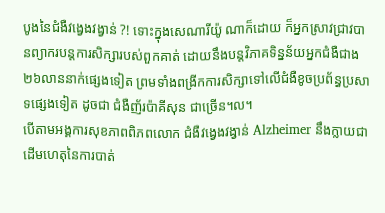បូងនៃជំងឺវង្វេងវង្វាន់ ?! ទោះក្នុងសេណារីយ៉ូ ណាក៏ដោយ ក៏អ្នកស្រាវជ្រាវបានព្យាករបន្តការសិក្សារបស់ពួកគាត់ ដោយនឹងបន្តវិភាគទិន្នន័យអ្នកជំងឺជាង២៦លាននាក់ផ្សេងទៀត ព្រមទាំងពង្រីកការសិក្សាទៅលើជំងឺខូចប្រព័ន្ធប្រសាទផ្សេងទៀត ដូចជា ជំងឺញ័រប៉ាគីសុន ជាច្រើន។ល។
បើតាមអង្គការសុខភាពពិភពលោក ជំងឺវង្វេងវង្វាន់ Alzheimer នឹងក្លាយជាដើមហេតុនៃការបាត់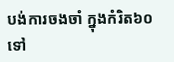បង់ការចងចាំ ក្នុងកំរិត៦០ទៅ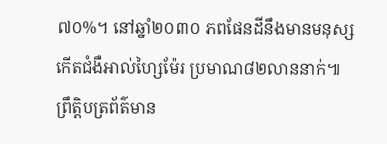៧០%។ នៅឆ្នាំ២០៣០ ភពផែនដីនឹងមានមនុស្សកើតជំងឺអាល់ហ្សៃម៉ែរ ប្រមាណ៨២លាននាក់៕
ព្រឹត្តិបត្រព័ត៌មាន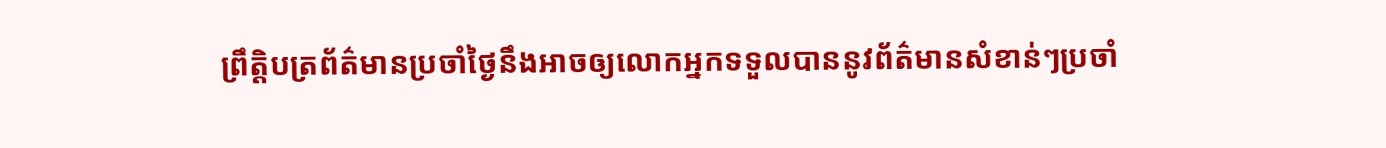ព្រឹត្តិបត្រព័ត៌មានប្រចាំថ្ងៃនឹងអាចឲ្យលោកអ្នកទទួលបាននូវព័ត៌មានសំខាន់ៗប្រចាំ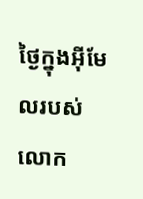ថ្ងៃក្នុងអ៊ីមែលរបស់លោក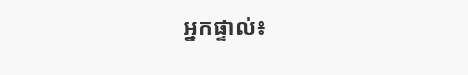អ្នកផ្ទាល់៖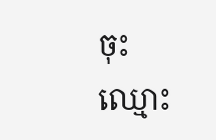ចុះឈ្មោះ